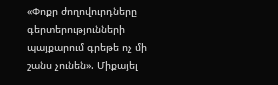«Փոքր ժողովուրդները գերտերությունների պայքարում գրեթե ոչ մի շանս չունեն». Միքայել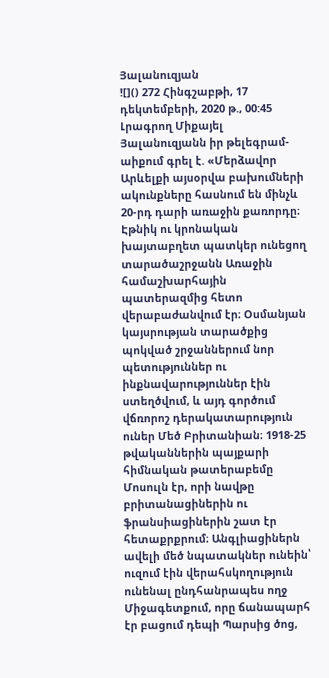Յալանուզյան
![]() 272 Հինգշաբթի, 17 դեկտեմբերի, 2020 թ., 00:45 Լրագրող Միքայել Յալանուզյանն իր թելեգրամ-աիքում գրել է. «Մերձավոր Արևելքի այսօրվա բախումների ակունքները հասնում են մինչև 20-րդ դարի առաջին քառորդը։ Էթնիկ ու կրոնական խայտաբղետ պատկեր ունեցող տարածաշրջանն Առաջին համաշխարհային պատերազմից հետո վերաբաժանվում էր։ Օսմանյան կայսրության տարածքից պոկված շրջաններում նոր պետություններ ու ինքնավարություններ էին ստեղծվում, և այդ գործում վճռորոշ դերակատարություն ուներ Մեծ Բրիտանիան։ 1918-25 թվականներին պայքարի հիմնական թատերաբեմը Մոսուլն էր, որի նավթը բրիտանացիներին ու ֆրանսիացիներին շատ էր հետաքրքրում։ Անգլիացիներն ավելի մեծ նպատակներ ունեին՝ ուզում էին վերահսկողություն ունենալ ընդհանրապես ողջ Միջագետքում, որը ճանապարհ էր բացում դեպի Պարսից ծոց,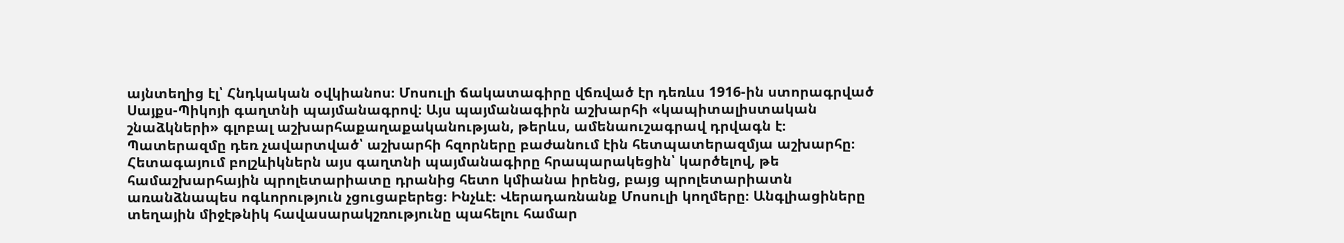այնտեղից էլ՝ Հնդկական օվկիանոս։ Մոսուլի ճակատագիրը վճռված էր դեռևս 1916-ին ստորագրված Սայքս-Պիկոյի գաղտնի պայմանագրով։ Այս պայմանագիրն աշխարհի «կապիտալիստական շնաձկների» գլոբալ աշխարհաքաղաքականության, թերևս, ամենաուշագրավ դրվագն է։ Պատերազմը դեռ չավարտված՝ աշխարհի հզորները բաժանում էին հետպատերազմյա աշխարհը։ Հետագայում բոլշևիկներն այս գաղտնի պայմանագիրը հրապարակեցին՝ կարծելով, թե համաշխարհային պրոլետարիատը դրանից հետո կմիանա իրենց, բայց պրոլետարիատն առանձնապես ոգևորություն չցուցաբերեց։ Ինչևէ։ Վերադառնանք Մոսուլի կողմերը։ Անգլիացիները տեղային միջէթնիկ հավասարակշռությունը պահելու համար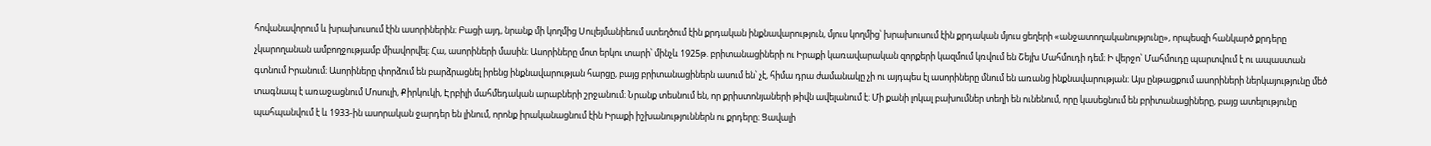հովանավորում և խրախուսում էին ասորիներին։ Բացի այդ, նրանք մի կողմից Սուլեյմանիեում ստեղծում էին քրդական ինքնավարություն, մյուս կողմից՝ խրախուսում էին քրդական մյուս ցեղերի «անջատողականությունը», որպեսզի հանկարծ քրդերը չկարողանան ամբողջությամբ միավորվել։ Հա, ասորիների մասին։ Ասորիները մոտ երկու տարի՝ մինչև 1925թ. բրիտանացիների ու Իրաքի կառավարական զորքերի կազմում կռվում են Շեյխ Մահմուդի դեմ։ Ի վերջո՝ Մահմուդը պարտվում է ու ապաստան գտնում Իրանում։ Ասորիները փորձում են բարձրացնել իրենց ինքնավարության հարցը, բայց բրիտանացիներն ասում են՝ չէ, հիմա դրա ժամանակը չի ու այդպես էլ ասորիները մնում են առանց ինքնավարության։ Այս ընթացքում ասորիների ներկայությունը մեծ տագնապ է առաջացնում Մոսուլի, Քիրկուկի, Էրբիլի մահմեդական արաբների շրջանում։ Նրանք տեսնում են, որ քրիստոնյաների թիվն ավելանում է։ Մի քանի լոկալ բախումներ տեղի են ունենում, որը կասեցնում են բրիտանացիները, բայց ատելությունը պահպանվում է և 1933-ին ասորական ջարդեր են լինում, որոնք իրականացնում էին Իրաքի իշխանություններն ու քրդերը։ Ցավալի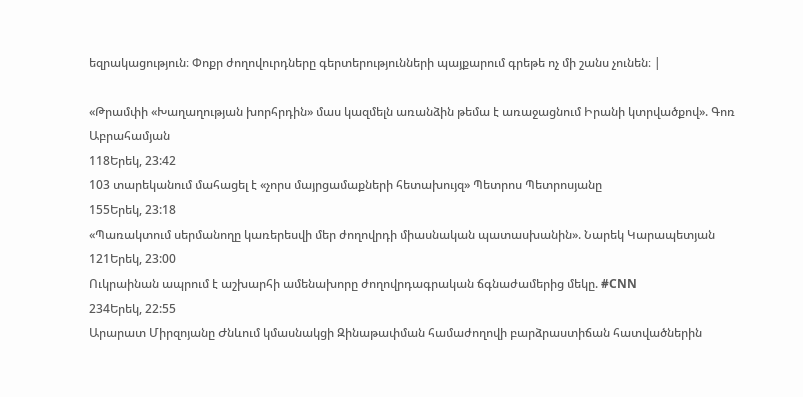եզրակացություն։ Փոքր ժողովուրդները գերտերությունների պայքարում գրեթե ոչ մի շանս չունեն։ |

«Թրամփի «Խաղաղության խորհրդին» մաս կազմելն առանձին թեմա է առաջացնում Իրանի կտրվածքով». Գոռ Աբրահամյան
118Երեկ, 23:42
103 տարեկանում մահացել է «չորս մայրցամաքների հետախույզ» Պետրոս Պետրոսյանը
155Երեկ, 23:18
«Պառակտում սերմանողը կառերեսվի մեր ժողովրդի միասնական պատասխանին». Նարեկ Կարապետյան
121Երեկ, 23:00
Ուկրաինան ապրում է աշխարհի ամենախորը ժողովրդագրական ճգնաժամերից մեկը. #CNN
234Երեկ, 22:55
Արարատ Միրզոյանը Ժնևում կմասնակցի Զինաթափման համաժողովի բարձրաստիճան հատվածներին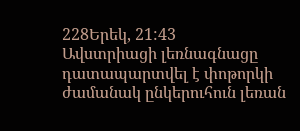228Երեկ, 21:43
Ավստրիացի լեռնագնացը դատապարտվել է փոթորկի ժամանակ ընկերուհուն լեռան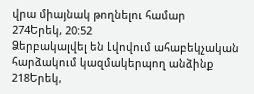վրա միայնակ թողնելու համար
274Երեկ, 20:52
Ձերբակալվել են Լվովում ահաբեկչական հարձակում կազմակերպող անձինք
218Երեկ,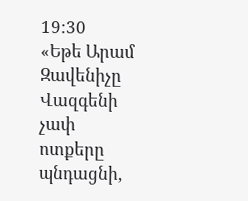19:30
«Եթե Արամ Զավենիչը Վազգենի չափ ոտքերը պնդացնի,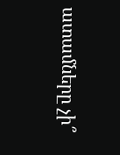ատամները չի՞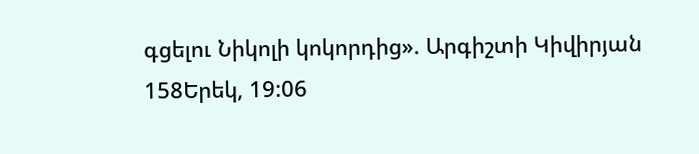գցելու Նիկոլի կոկորդից». Արգիշտի Կիվիրյան
158Երեկ, 19:06